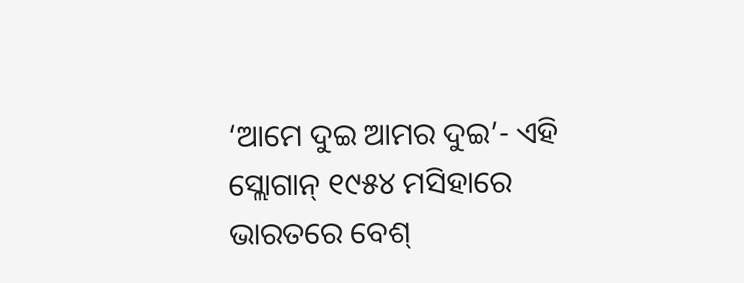‘ଆମେ ଦୁଇ ଆମର ଦୁଇ’- ଏହି ସ୍ଲୋଗାନ୍ ୧୯୫୪ ମସିହାରେ ଭାରତରେ ବେଶ୍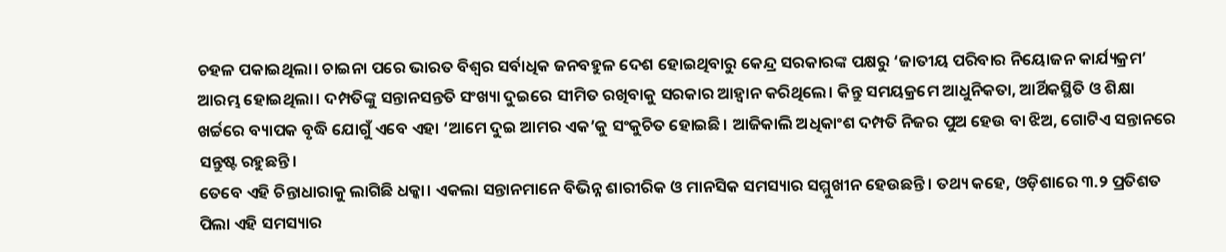ଚହଳ ପକାଇଥିଲା। ଚାଇନା ପରେ ଭାରତ ବିଶ୍ବର ସର୍ବାଧିକ ଜନବହୁଳ ଦେଶ ହୋଇଥିବାରୁ କେନ୍ଦ୍ର ସରକାରଙ୍କ ପକ୍ଷରୁ ‘ଜାତୀୟ ପରିବାର ନିୟୋଜନ କାର୍ଯ୍ୟକ୍ରମ’ ଆରମ୍ଭ ହୋଇଥିଲା। ଦମ୍ପତିଙ୍କୁ ସନ୍ତାନସନ୍ତତି ସଂଖ୍ୟା ଦୁଇରେ ସୀମିତ ରଖିବାକୁ ସରକାର ଆହ୍ବାନ କରିଥିଲେ। କିନ୍ତୁ ସମୟକ୍ରମେ ଆଧୁନିକତା, ଆର୍ଥିକସ୍ଥିତି ଓ ଶିକ୍ଷା ଖର୍ଚ୍ଚରେ ବ୍ୟାପକ ବୃଦ୍ଧି ଯୋଗୁଁ ଏବେ ଏହା ‘ଆମେ ଦୁଇ ଆମର ଏକ’କୁ ସଂକୁଚିତ ହୋଇଛି। ଆଜିକାଲି ଅଧିକାଂଶ ଦମ୍ପତି ନିଜର ପୁଅ ହେଉ ବା ଝିଅ, ଗୋଟିଏ ସନ୍ତାନରେ ସନ୍ତୁଷ୍ଟ ରହୁଛନ୍ତି।
ତେବେ ଏହି ଚିନ୍ତାଧାରାକୁ ଲାଗିଛି ଧକ୍କା। ଏକଲା ସନ୍ତାନମାନେ ବିଭିନ୍ନ ଶାରୀରିକ ଓ ମାନସିକ ସମସ୍ୟାର ସମ୍ମୁଖୀନ ହେଉଛନ୍ତି। ତଥ୍ୟ କହେ, ଓଡ଼ିଶାରେ ୩.୨ ପ୍ରତିଶତ ପିଲା ଏହି ସମସ୍ୟାର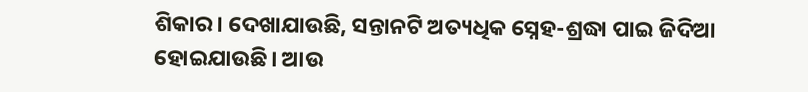ଶିକାର। ଦେଖାଯାଉଛି, ସନ୍ତାନଟି ଅତ୍ୟଧିକ ସ୍ନେହ-ଶ୍ରଦ୍ଧା ପାଇ ଜିଦିଆ ହୋଇଯାଉଛି। ଆଉ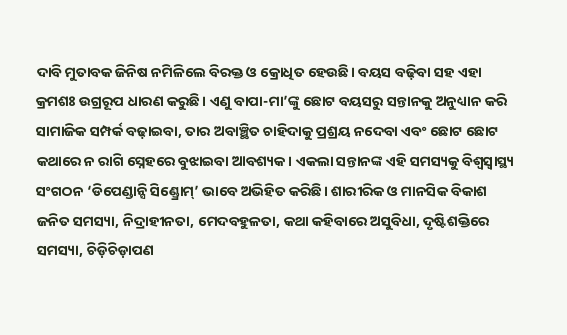ଦାବି ମୁତାବକ ଜିନିଷ ନମିଳିଲେ ବିରକ୍ତ ଓ କ୍ରୋଧିତ ହେଉଛି। ବୟସ ବଢ଼ିବା ସହ ଏହା କ୍ରମଶଃ ଉଗ୍ରରୂପ ଧାରଣ କରୁଛି। ଏଣୁ ବାପା-ମା’ଙ୍କୁ ଛୋଟ ବୟସରୁ ସନ୍ତାନକୁ ଅନୁଧ୍ୟାନ କରି ସାମାଜିକ ସମ୍ପର୍କ ବଢ଼ାଇବା, ତାର ଅବାଞ୍ଛିତ ଚାହିଦାକୁ ପ୍ରଶ୍ରୟ ନଦେବା ଏବଂ ଛୋଟ ଛୋଟ କଥାରେ ନ ରାଗି ସ୍ନେହରେ ବୁଝାଇବା ଆବଶ୍ୟକ। ଏକଲା ସନ୍ତାନଙ୍କ ଏହି ସମସ୍ୟକୁ ବିଶ୍ବସ୍ବାସ୍ଥ୍ୟ ସଂଗଠନ ‘ଡିପେଣ୍ଡାନ୍ସି ସିଣ୍ଡ୍ରୋମ୍’ ଭାବେ ଅଭିହିତ କରିଛି। ଶାରୀରିକ ଓ ମାନସିକ ବିକାଶ ଜନିତ ସମସ୍ୟା, ନିଦ୍ରାହୀନତା, ମେଦବହୁଳତା, କଥା କହିବାରେ ଅସୁବିଧା, ଦୃଷ୍ଟିଶକ୍ତିରେ ସମସ୍ୟା, ଚିଡ଼ିଚିଡ଼ାପଣ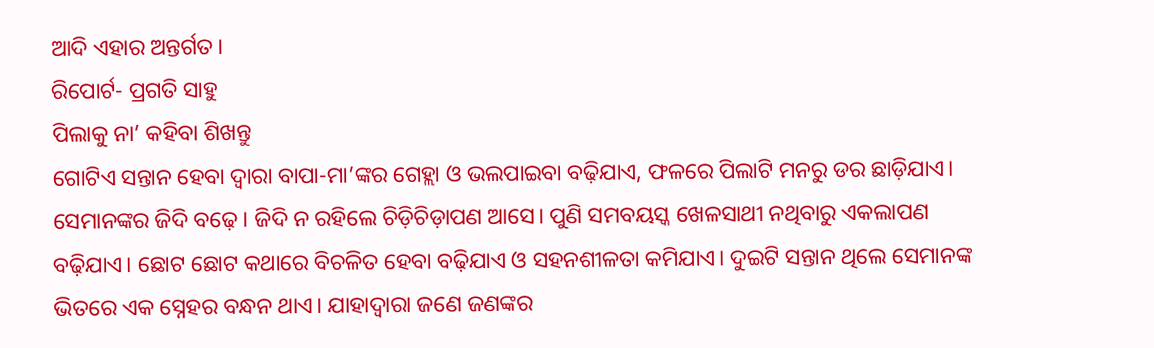ଆଦି ଏହାର ଅନ୍ତର୍ଗତ।
ରିପୋର୍ଟ- ପ୍ରଗତି ସାହୁ
ପିଲାକୁ ନା’ କହିବା ଶିଖନ୍ତୁ
ଗୋଟିଏ ସନ୍ତାନ ହେବା ଦ୍ବାରା ବାପା-ମା’ଙ୍କର ଗେହ୍ଲା ଓ ଭଲପାଇବା ବଢ଼ିଯାଏ, ଫଳରେ ପିଲାଟି ମନରୁ ଡର ଛାଡ଼ିଯାଏ। ସେମାନଙ୍କର ଜିଦି ବଢ଼େ। ଜିଦି ନ ରହିଲେ ଚିଡ଼ିଚିଡ଼ାପଣ ଆସେ। ପୁଣି ସମବୟସ୍କ ଖେଳସାଥୀ ନଥିବାରୁ ଏକଲାପଣ ବଢ଼ିଯାଏ। ଛୋଟ ଛୋଟ କଥାରେ ବିଚଳିତ ହେବା ବଢ଼ିଯାଏ ଓ ସହନଶୀଳତା କମିଯାଏ। ଦୁଇଟି ସନ୍ତାନ ଥିଲେ ସେମାନଙ୍କ ଭିତରେ ଏକ ସ୍ନେହର ବନ୍ଧନ ଥାଏ। ଯାହାଦ୍ବାରା ଜଣେ ଜଣଙ୍କର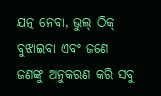ଯତ୍ନ ନେବା, ଭୁଲ୍ ଠିକ୍ ବୁଝାଇବା ଏବଂ ଜଣେ ଜଣଙ୍କୁ ଅନୁକରଣ କରି ସବୁ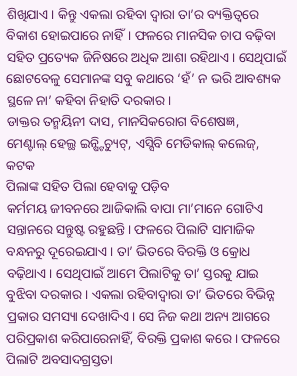ଶିଖିଯାଏ। କିନ୍ତୁ ଏକଲା ରହିବା ଦ୍ବାରା ତା’ର ବ୍ୟକ୍ତିତ୍ବରେ ବିକାଶ ହୋଇପାରେ ନାହିଁ। ଫଳରେ ମାନସିକ ଚାପ ବଢ଼ିବା ସହିତ ପ୍ରତ୍ୟେକ ଜିନିଷରେ ଅଧିକ ଆଶା ରହିଥାଏ। ସେଥିପାଇଁ ଛୋଟବେଳୁ ସେମାନଙ୍କ ସବୁ କଥାରେ ‘ହଁ’ ନ ଭରି ଆବଶ୍ୟକ ସ୍ଥଳେ ନା’ କହିବା ନିହାତି ଦରକାର।
ଡାକ୍ତର ତନ୍ମୟିନୀ ଦାସ, ମାନସିକରୋଗ ବିଶେଷଜ୍ଞ,
ମେଣ୍ଟାଲ୍ ହେଲ୍ଥ ଇନ୍ଷ୍ଟିଚ୍ୟୁଟ୍, ଏସ୍ସିବି ମେଡିକାଲ୍ କଲେଜ୍, କଟକ
ପିଲାଙ୍କ ସହିତ ପିଲା ହେବାକୁ ପଡ଼ିବ
କର୍ମମୟ ଜୀବନରେ ଆଜିକାଲି ବାପା ମା’ମାନେ ଗୋଟିଏ ସନ୍ତାନରେ ସନ୍ତୁଷ୍ଟ ରହୁଛନ୍ତି। ଫଳରେ ପିଲାଟି ସାମାଜିକ ବନ୍ଧନରୁ ଦୂରେଇଯାଏ। ତା’ ଭିତରେ ବିରକ୍ତି ଓ କ୍ରୋଧ ବଢ଼ିଥାଏ। ସେଥିପାଇଁ ଆମେ ପିଲାଟିକୁ ତା’ ସ୍ତରକୁ ଯାଇ ବୁଝିବା ଦରକାର। ଏକଲା ରହିବାଦ୍ବାରା ତା’ ଭିତରେ ବିଭିନ୍ନ ପ୍ରକାର ସମସ୍ୟା ଦେଖାଦିଏ। ସେ ନିଜ କଥା ଅନ୍ୟ ଆଗରେ ପରିପ୍ରକାଶ କରିପାରେନାହିଁ, ବିରକ୍ତି ପ୍ରକାଶ କରେ। ଫଳରେ ପିଲାଟି ଅବସାଦଗ୍ରସ୍ତତା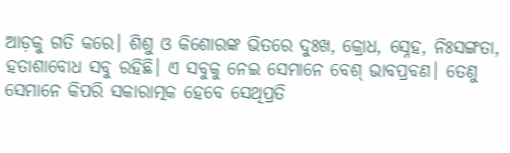ଆଡ଼କୁ ଗତି କରେ। ଶିଶୁ ଓ କିଶୋରଙ୍କ ଭିତରେ ଦୁଃଖ, କ୍ରୋଧ, ସ୍ନେହ, ନିଃସଙ୍ଗତା, ହତାଶାବୋଧ ସବୁ ରହିଛି। ଏ ସବୁକୁ ନେଇ ସେମାନେ ବେଶ୍ ଭାବପ୍ରବଣ। ତେଣୁ ସେମାନେ କିପରି ସକାରାତ୍ମକ ହେବେ ସେଥିପ୍ରତି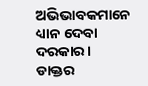ଅଭିଭାବକମାନେ ଧ୍ୟାନ ଦେବା ଦରକାର।
ଡାକ୍ତର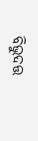ବିଭୁଦତ୍ତ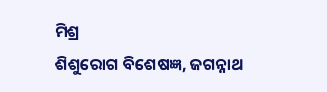ମିଶ୍ର
ଶିଶୁରୋଗ ବିଶେଷଜ୍ଞ, ଜଗନ୍ନାଥ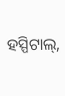ହସ୍ପିଟାଲ୍,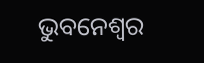ଭୁବନେଶ୍ବର